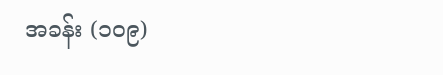အခန်း (၁၀၉)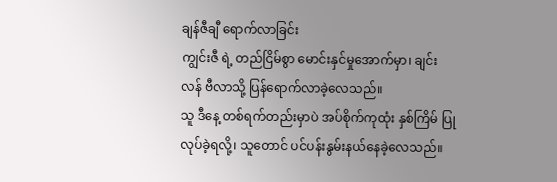ချန်ဇီချီ ရောက်လာခြင်း
ကျွင်းဇီ ရဲ့ တည်ငြိမ်စွာ မောင်းနှင်မှုအောက်မှာ၊ ချင်းလန် ဗီလာသို့ ပြန်ရောက်လာခဲ့လေသည်။
သူ ဒီနေ့ တစ်ရက်တည်းမှာပဲ အပ်စိုက်ကုထုံး နှစ်ကြိမ် ပြုလုပ်ခဲ့ရလို့၊ သူတောင် ပင်ပန်းနွမ်းနယ်နေခဲ့လေသည်။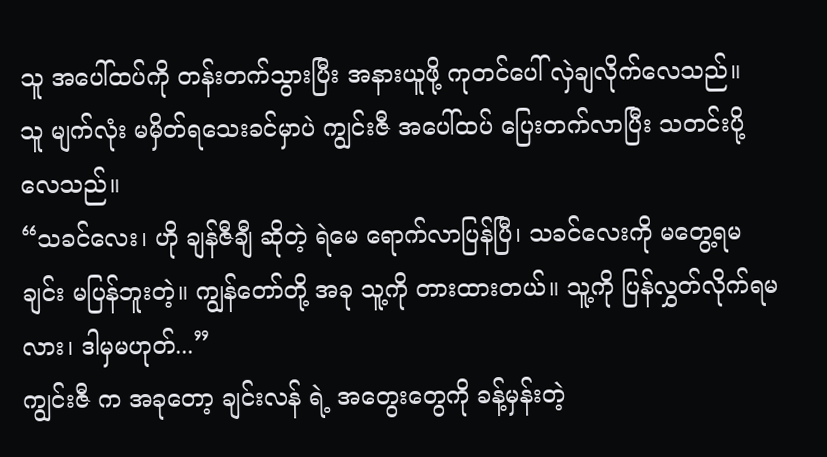သူ အပေါ်ထပ်ကို တန်းတက်သွားပြီး အနားယူဖို့ ကုတင်ပေါ် လှဲချလိုက်လေသည်။
သူ မျက်လုံး မမှိတ်ရသေးခင်မှာပဲ ကျွင်းဇီ အပေါ်ထပ် ပြေးတက်လာပြီး သတင်းပို့လေသည်။
“သခင်လေး၊ ဟို ချန်ဇီချီ ဆိုတဲ့ ရဲမေ ရောက်လာပြန်ပြီ၊ သခင်လေးကို မတွေ့ရမချင်း မပြန်ဘူးတဲ့။ ကျွန်တော်တို့ အခု သူ့ကို တားထားတယ်။ သူ့ကို ပြန်လွှတ်လိုက်ရမလား၊ ဒါမှမဟုတ်...”
ကျွင်းဇီ က အခုတော့ ချင်းလန် ရဲ့ အတွေးတွေကို ခန့်မှန်းတဲ့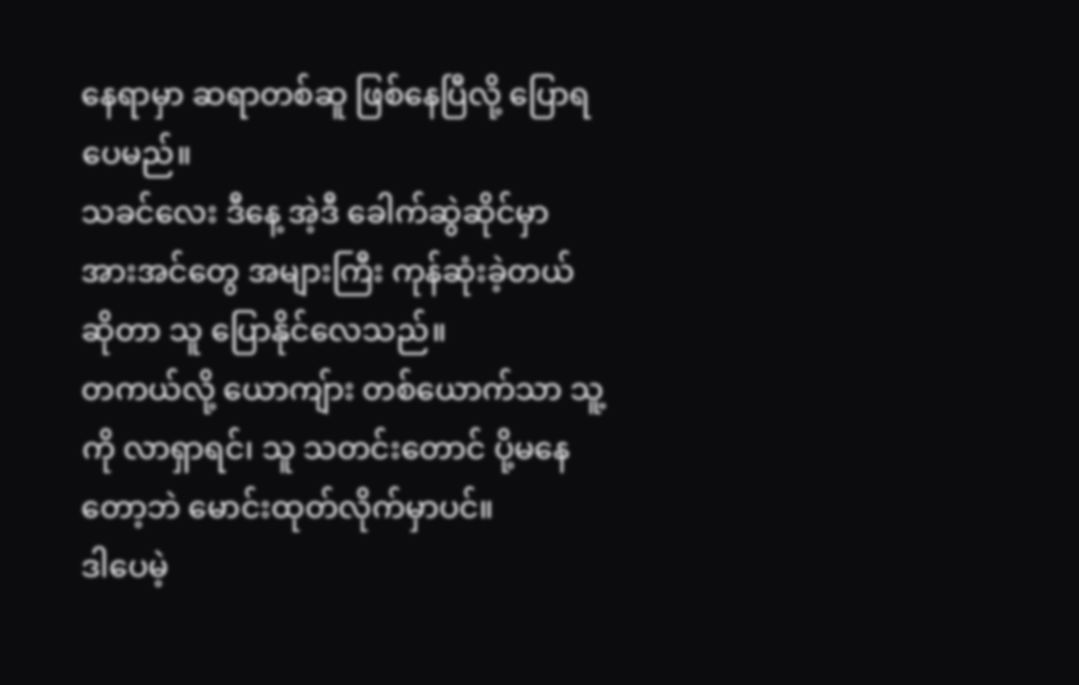နေရာမှာ ဆရာတစ်ဆူ ဖြစ်နေပြီလို့ ပြောရပေမည်။
သခင်လေး ဒီနေ့ အဲ့ဒီ ခေါက်ဆွဲဆိုင်မှာ အားအင်တွေ အများကြီး ကုန်ဆုံးခဲ့တယ် ဆိုတာ သူ ပြောနိုင်လေသည်။
တကယ်လို့ ယောကျ်ား တစ်ယောက်သာ သူ့ကို လာရှာရင်၊ သူ သတင်းတောင် ပို့မနေတော့ဘဲ မောင်းထုတ်လိုက်မှာပင်။
ဒါပေမဲ့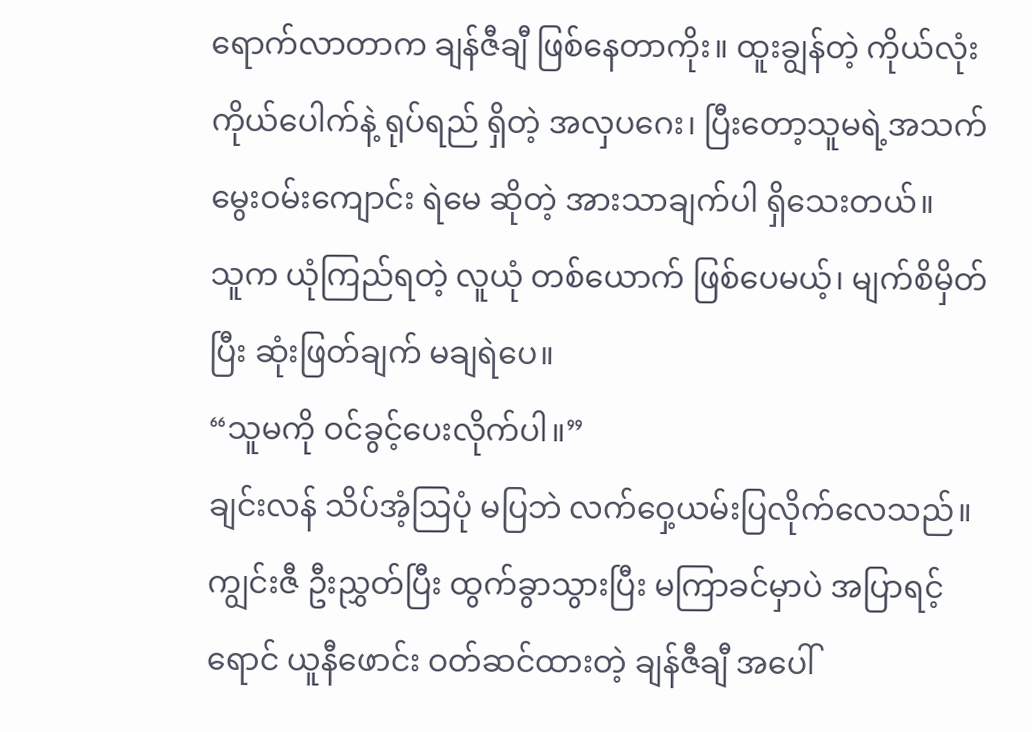ရောက်လာတာက ချန်ဇီချီ ဖြစ်နေတာကိုး။ ထူးချွန်တဲ့ ကိုယ်လုံးကိုယ်ပေါက်နဲ့ ရုပ်ရည် ရှိတဲ့ အလှပဂေး၊ ပြီးတော့သူမရဲ့အသက်မွေးဝမ်းကျောင်း ရဲမေ ဆိုတဲ့ အားသာချက်ပါ ရှိသေးတယ်။
သူက ယုံကြည်ရတဲ့ လူယုံ တစ်ယောက် ဖြစ်ပေမယ့်၊ မျက်စိမှိတ်ပြီး ဆုံးဖြတ်ချက် မချရဲပေ။
“သူမကို ဝင်ခွင့်ပေးလိုက်ပါ။”
ချင်းလန် သိပ်အံ့ဩပုံ မပြဘဲ လက်ဝှေ့ယမ်းပြလိုက်လေသည်။
ကျွင်းဇီ ဦးညွှတ်ပြီး ထွက်ခွာသွားပြီး မကြာခင်မှာပဲ အပြာရင့်ရောင် ယူနီဖောင်း ဝတ်ဆင်ထားတဲ့ ချန်ဇီချီ အပေါ်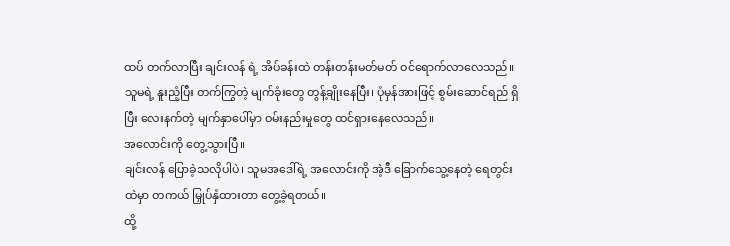ထပ် တက်လာပြီး ချင်းလန် ရဲ့ အိပ်ခန်းထဲ တန်းတန်းမတ်မတ် ဝင်ရောက်လာလေသည်။
သူမရဲ့ နူးညံ့ပြီး တက်ကြွတဲ့ မျက်ခုံးတွေ တွန့်ချိုးနေပြီး၊ ပုံမှန်အားဖြင့် စွမ်းဆောင်ရည် ရှိပြီး လေးနက်တဲ့ မျက်နှာပေါ်မှာ ဝမ်းနည်းမှုတွေ ထင်ရှားနေလေသည်။
အလောင်းကို တွေ့သွားပြီ။
ချင်းလန် ပြောခဲ့သလိုပါပဲ၊ သူမအဒေါ်ရဲ့ အလောင်းကို အဲ့ဒီ ခြောက်သွေ့နေတဲ့ ရေတွင်းထဲမှာ တကယ် မြှုပ်နှံထားတာ တွေ့ခဲ့ရတယ်။
ထို့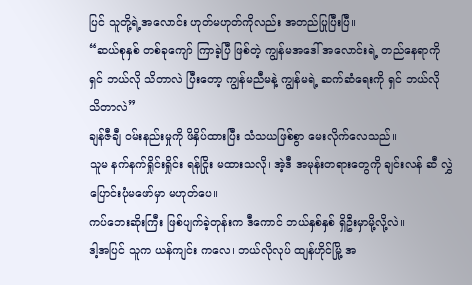ပြင် သူတို့ရဲ့အလောင်း ဟုတ်မဟုတ်ကိုလည်း အတည်ပြုပြီးပြီ။
“ဆယ်စုနှစ် တစ်ခုကျော် ကြာခဲ့ပြီ ဖြစ်တဲ့ ကျွန်မအဒေါ် အလောင်းရဲ့ တည်နေရာကို ရှင် ဘယ်လို သိတာလဲ ပြီးတော့ ကျွန်မညီမနဲ့ ကျွန်မရဲ့ ဆက်ဆံရေးကို ရှင် ဘယ်လို သိတာလဲ”
ချန်ဇီချီ ဝမ်းနည်းမှုကို ဖိနှိပ်ထားပြီး သံသယဖြစ်စွာ မေးလိုက်လေသည်။
သူမ နက်နက်ရှိုင်းရှိုင်း ရန်ငြိုး မထားသလို၊ အဲ့ဒီ အမုန်းတရားတွေကို ချင်းလန် ဆီ လွှဲပြောင်းပုံမဖော်မှာ မဟုတ်ပေ။
ကပ်ဘေးဆိုးကြီး ဖြစ်ပျက်ခဲ့တုန်းက ဒီကောင် ဘယ်နှစ်နှစ် ရှိဦးမှာမို့လို့လဲ။
ဒါ့အပြင် သူက ယန်ကျင်း ကလေ၊ ဘယ်လိုလုပ် ထျန်ဟိုင်မြို့ အ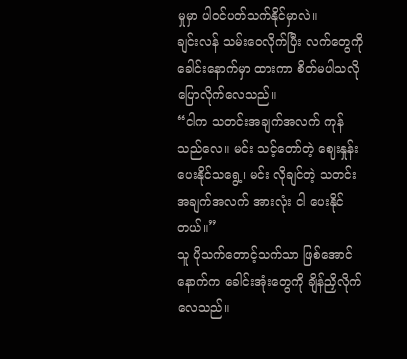မှုမှာ ပါဝင်ပတ်သက်နိုင်မှာလဲ။
ချင်းလန် သမ်းဝေလိုက်ပြီး လက်တွေကို ခေါင်းနောက်မှာ ထားကာ စိတ်မပါသလို ပြောလိုက်လေသည်။
“ငါက သတင်းအချက်အလက် ကုန်သည်လေ။ မင်း သင့်တော်တဲ့ ဈေးနှုန်း ပေးနိုင်သရွေ့၊ မင်း လိုချင်တဲ့ သတင်းအချက်အလက် အားလုံး ငါ ပေးနိုင်တယ်။”
သူ ပိုသက်တောင့်သက်သာ ဖြစ်အောင် နောက်က ခေါင်းအုံးတွေကို ချိန်ညှိလိုက်လေသည်။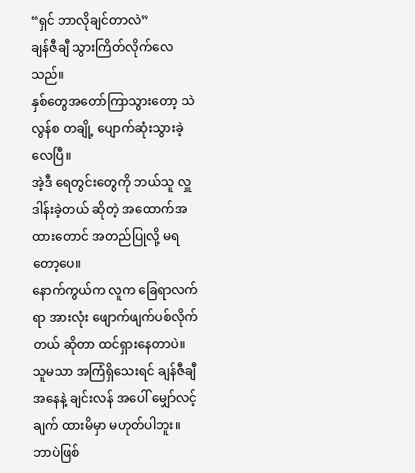“ရှင် ဘာလိုချင်တာလဲ”
ချန်ဇီချီ သွားကြိတ်လိုက်လေသည်။
နှစ်တွေအတော်ကြာသွားတော့ သဲလွန်စ တချို့ ပျောက်ဆုံးသွားခဲ့လေပြီ။
အဲ့ဒီ ရေတွင်းတွေကို ဘယ်သူ လှူဒါန်းခဲ့တယ် ဆိုတဲ့ အထောက်အထားတောင် အတည်ပြုလို့ မရတော့ပေ။
နောက်ကွယ်က လူက ခြေရာလက်ရာ အားလုံး ဖျောက်ဖျက်ပစ်လိုက်တယ် ဆိုတာ ထင်ရှားနေတာပဲ။
သူမသာ အကြံရှိသေးရင် ချန်ဇီချီ အနေနဲ့ ချင်းလန် အပေါ် မျှော်လင့်ချက် ထားမိမှာ မဟုတ်ပါဘူး။
ဘာပဲဖြစ်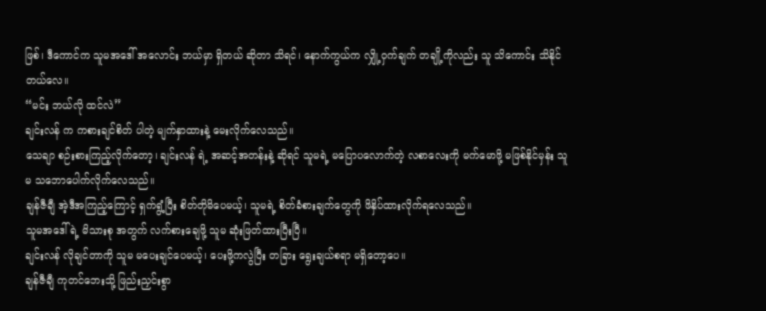ဖြစ်၊ ဒီကောင်က သူမအဒေါ် အလောင်း ဘယ်မှာ ရှိတယ် ဆိုတာ သိရင်၊ နောက်ကွယ်က လျှို့ဝှက်ချက် တချို့ကိုလည်း သူ သိကောင်း သိနိုင်တယ်လေ။
“မင်း ဘယ်လို ထင်လဲ”
ချင်းလန် က ကစားချင်စိတ် ပါတဲ့ မျက်နှာထားနဲ့ မေးလိုက်လေသည်။
သေချာ စဉ်းစားကြည့်လိုက်တော့၊ ချင်းလန် ရဲ့ အဆင့်အတန်းနဲ့ ဆိုရင် သူမရဲ့ မပြောပလောက်တဲ့ လစာလေးကို မက်မောဖို့ မဖြစ်နိုင်မှန်း သူမ သဘောပေါက်လိုက်လေသည်။
ချန်ဇီချီ အဲ့ဒီအကြည့်ကြောင့် ရှက်ရွံ့ပြီး စိတ်တိုမိပေမယ့်၊ သူမရဲ့ စိတ်ခံစားချက်တွေကို ဖိနှိပ်ထားလိုက်ရလေသည်။
သူမအဒေါ်ရဲ့ မိသားစု အတွက် လက်စားချေဖို့ သူမ ဆုံးဖြတ်ထားပြီးပြီ။
ချင်းလန် လိုချင်တာကို သူမ မပေးချင်ပေမယ့်၊ ပေးဖို့ကလွဲပြီး တခြား ရွေးချယ်စရာ မရှိတော့ပေ။
ချန်ဇီချီ ကုတင်ဘေးသို့ ဖြည်းညှင်းစွာ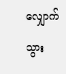လျှောက်သွား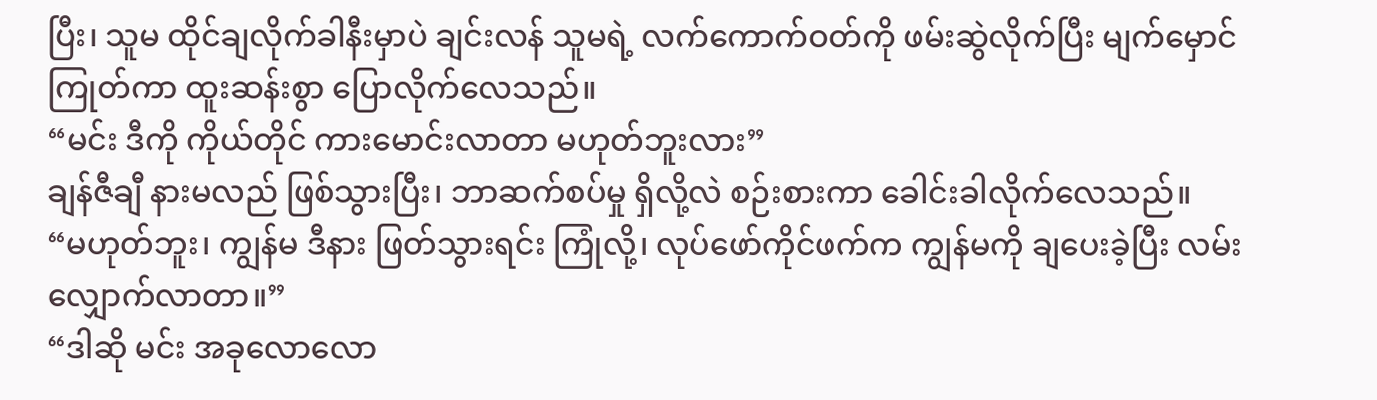ပြီး၊ သူမ ထိုင်ချလိုက်ခါနီးမှာပဲ ချင်းလန် သူမရဲ့ လက်ကောက်ဝတ်ကို ဖမ်းဆွဲလိုက်ပြီး မျက်မှောင်ကြုတ်ကာ ထူးဆန်းစွာ ပြောလိုက်လေသည်။
“မင်း ဒီကို ကိုယ်တိုင် ကားမောင်းလာတာ မဟုတ်ဘူးလား”
ချန်ဇီချီ နားမလည် ဖြစ်သွားပြီး၊ ဘာဆက်စပ်မှု ရှိလို့လဲ စဉ်းစားကာ ခေါင်းခါလိုက်လေသည်။
“မဟုတ်ဘူး၊ ကျွန်မ ဒီနား ဖြတ်သွားရင်း ကြုံလို့၊ လုပ်ဖော်ကိုင်ဖက်က ကျွန်မကို ချပေးခဲ့ပြီး လမ်းလျှောက်လာတာ။”
“ဒါဆို မင်း အခုလောလော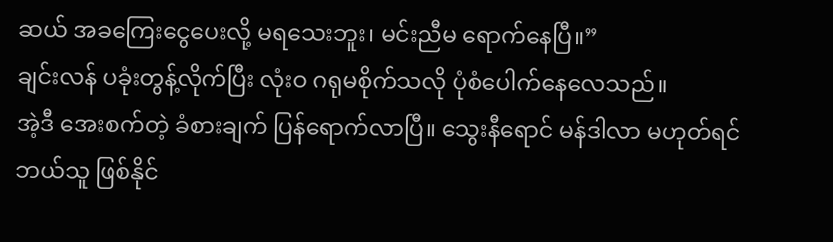ဆယ် အခကြေးငွေပေးလို့ မရသေးဘူး၊ မင်းညီမ ရောက်နေပြီ။”
ချင်းလန် ပခုံးတွန့်လိုက်ပြီး လုံးဝ ဂရုမစိုက်သလို ပုံစံပေါက်နေလေသည်။
အဲ့ဒီ အေးစက်တဲ့ ခံစားချက် ပြန်ရောက်လာပြီ။ သွေးနီရောင် မန်ဒါလာ မဟုတ်ရင် ဘယ်သူ ဖြစ်နိုင်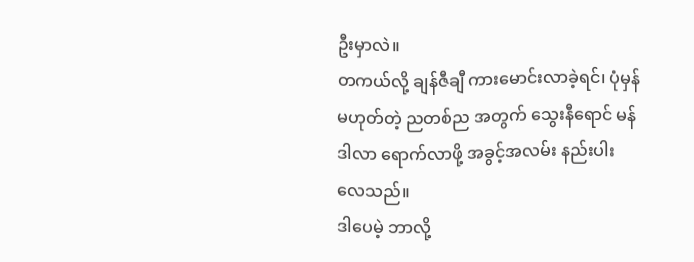ဦးမှာလဲ။
တကယ်လို့ ချန်ဇီချီ ကားမောင်းလာခဲ့ရင်၊ ပုံမှန် မဟုတ်တဲ့ ညတစ်ည အတွက် သွေးနီရောင် မန်ဒါလာ ရောက်လာဖို့ အခွင့်အလမ်း နည်းပါးလေသည်။
ဒါပေမဲ့ ဘာလို့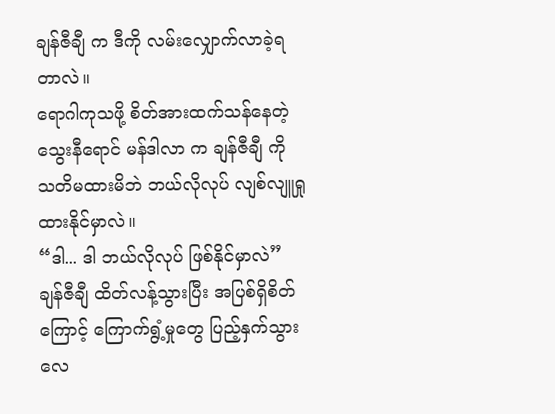ချန်ဇီချီ က ဒီကို လမ်းလျှောက်လာခဲ့ရတာလဲ။
ရောဂါကုသဖို့ စိတ်အားထက်သန်နေတဲ့ သွေးနီရောင် မန်ဒါလာ က ချန်ဇီချီ ကို သတိမထားမိဘဲ ဘယ်လိုလုပ် လျစ်လျူရှုထားနိုင်မှာလဲ။
“ဒါ... ဒါ ဘယ်လိုလုပ် ဖြစ်နိုင်မှာလဲ”
ချန်ဇီချီ ထိတ်လန့်သွားပြီး အပြစ်ရှိစိတ်ကြောင့် ကြောက်ရွံ့မှုတွေ ပြည့်နှက်သွားလေ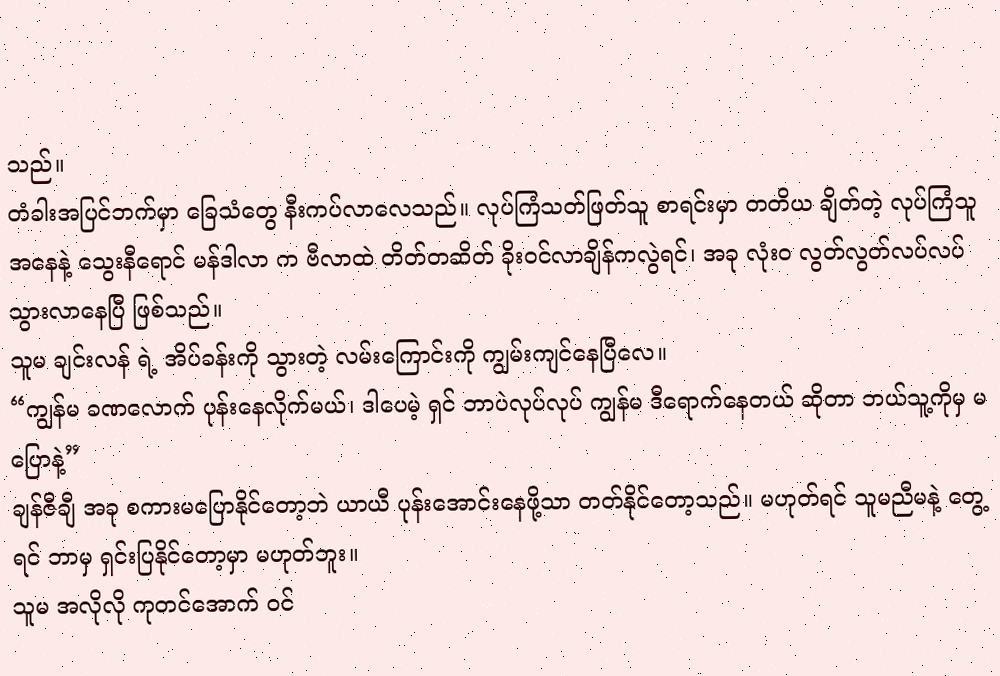သည်။
တံခါးအပြင်ဘက်မှာ ခြေသံတွေ နီးကပ်လာလေသည်။ လုပ်ကြံသတ်ဖြတ်သူ စာရင်းမှာ တတိယ ချိတ်တဲ့ လုပ်ကြံသူ အနေနဲ့ သွေးနီရောင် မန်ဒါလာ က ဗီလာထဲ တိတ်တဆိတ် ခိုးဝင်လာချိန်ကလွဲရင်၊ အခု လုံးဝ လွတ်လွတ်လပ်လပ် သွားလာနေပြီ ဖြစ်သည်။
သူမ ချင်းလန် ရဲ့ အိပ်ခန်းကို သွားတဲ့ လမ်းကြောင်းကို ကျွမ်းကျင်နေပြီလေ။
“ကျွန်မ ခဏလောက် ပုန်းနေလိုက်မယ်၊ ဒါပေမဲ့ ရှင် ဘာပဲလုပ်လုပ် ကျွန်မ ဒီရောက်နေတယ် ဆိုတာ ဘယ်သူ့ကိုမှ မပြောနဲ့”
ချန်ဇီချီ အခု စကားမပြောနိုင်တော့ဘဲ ယာယီ ပုန်းအောင်းနေဖို့သာ တတ်နိုင်တော့သည်။ မဟုတ်ရင် သူမညီမနဲ့ တွေ့ရင် ဘာမှ ရှင်းပြနိုင်တော့မှာ မဟုတ်ဘူး။
သူမ အလိုလို ကုတင်အောက် ဝင်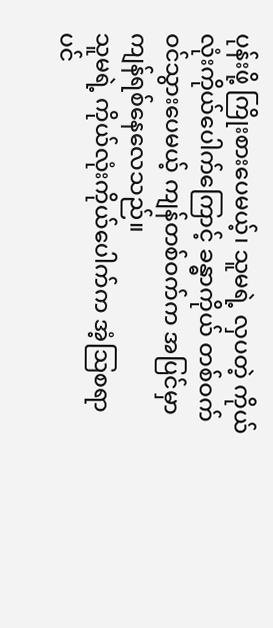ပုန်းဖို့ ကြိုးစားပေမယ့်၊ သူမရဲ့ လှပတဲ့ ကိုယ်လုံးကိုယ်ပေါက်ကြောင့် ခန္ဓာကိုယ် တစ်ဝက် ဝင်သွားပေမယ့် ကျန်တစ်ဝက်က အပြင်မှာ ကျန်ရစ်နေလေသည်။
သူမရဲ့ ကိုယ်လုံးကိုယ်ပေါက်က အံ့ဩစရာပင်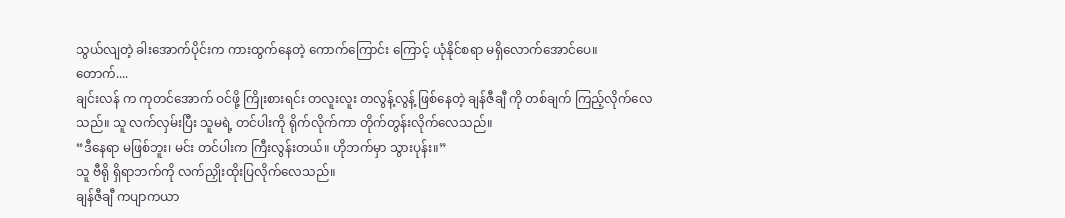သွယ်လျတဲ့ ခါးအောက်ပိုင်းက ကားထွက်နေတဲ့ ကောက်ကြောင်း ကြောင့် ယုံနိုင်စရာ မရှိလောက်အောင်ပေ။
တောက်....
ချင်းလန် က ကုတင်အောက် ဝင်ဖို့ ကြိုးစားရင်း တလူးလူး တလွန့်လွန့် ဖြစ်နေတဲ့ ချန်ဇီချီ ကို တစ်ချက် ကြည့်လိုက်လေသည်။ သူ လက်လှမ်းပြီး သူမရဲ့ တင်ပါးကို ရိုက်လိုက်ကာ တိုက်တွန်းလိုက်လေသည်။
“ဒီနေရာ မဖြစ်ဘူး၊ မင်း တင်ပါးက ကြီးလွန်းတယ်။ ဟိုဘက်မှာ သွားပုန်း။”
သူ ဗီရို ရှိရာဘက်ကို လက်ညှိုးထိုးပြလိုက်လေသည်။
ချန်ဇီချီ ကပျာကယာ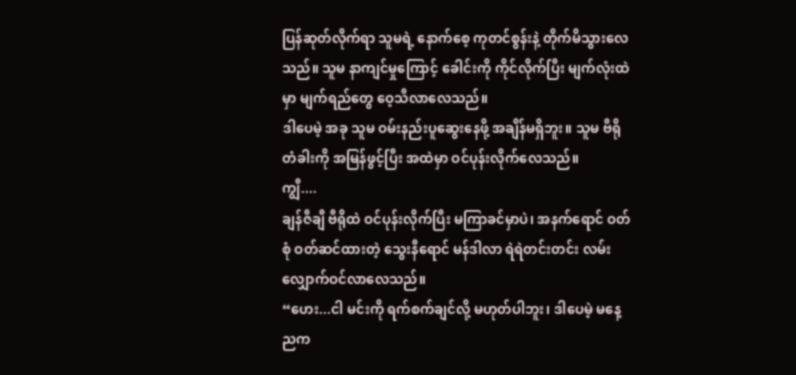ပြန်ဆုတ်လိုက်ရာ သူမရဲ့ နောက်စေ့ ကုတင်စွန်းနဲ့ တိုက်မိသွားလေသည်။ သူမ နာကျင်မှုကြောင့် ခေါင်းကို ကိုင်လိုက်ပြီး မျက်လုံးထဲမှာ မျက်ရည်တွေ ဝေ့သီလာလေသည်။
ဒါပေမဲ့ အခု သူမ ဝမ်းနည်းပူဆွေးနေဖို့ အချိန်မရှိဘူး။ သူမ ဗီရို တံခါးကို အမြန်ဖွင့်ပြီး အထဲမှာ ဝင်ပုန်းလိုက်လေသည်။
ကျွီ....
ချန်ဇီချီ ဗီရိုထဲ ဝင်ပုန်းလိုက်ပြီး မကြာခင်မှာပဲ၊ အနက်ရောင် ဝတ်စုံ ဝတ်ဆင်ထားတဲ့ သွေးနီရောင် မန်ဒါလာ ရဲရဲတင်းတင်း လမ်းလျှောက်ဝင်လာလေသည်။
“ဟေး...ငါ မင်းကို ရက်စက်ချင်လို့ မဟုတ်ပါဘူး၊ ဒါပေမဲ့ မနေ့ညက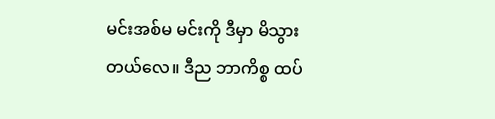မင်းအစ်မ မင်းကို ဒီမှာ မိသွားတယ်လေ။ ဒီည ဘာကိစ္စ ထပ်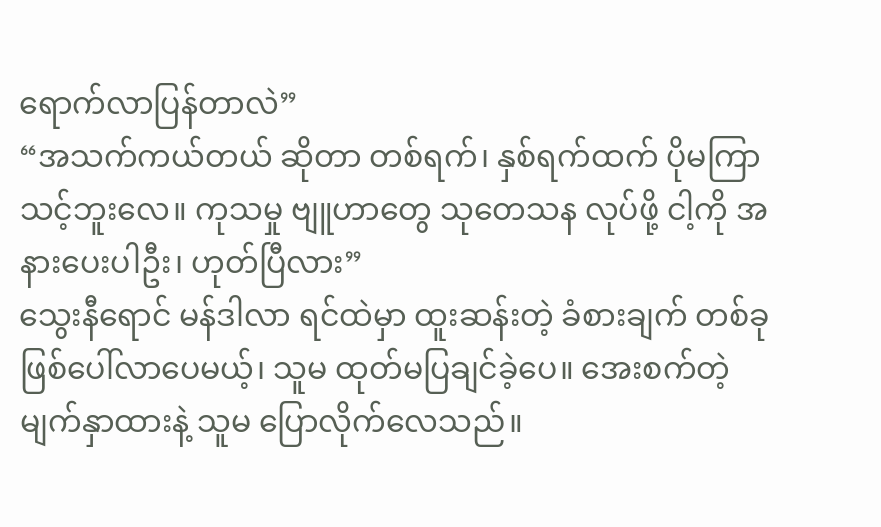ရောက်လာပြန်တာလဲ”
“အသက်ကယ်တယ် ဆိုတာ တစ်ရက်၊ နှစ်ရက်ထက် ပိုမကြာသင့်ဘူးလေ။ ကုသမှု ဗျူဟာတွေ သုတေသန လုပ်ဖို့ ငါ့ကို အနားပေးပါဦး၊ ဟုတ်ပြီလား”
သွေးနီရောင် မန်ဒါလာ ရင်ထဲမှာ ထူးဆန်းတဲ့ ခံစားချက် တစ်ခု ဖြစ်ပေါ်လာပေမယ့်၊ သူမ ထုတ်မပြချင်ခဲ့ပေ။ အေးစက်တဲ့ မျက်နှာထားနဲ့ သူမ ပြောလိုက်လေသည်။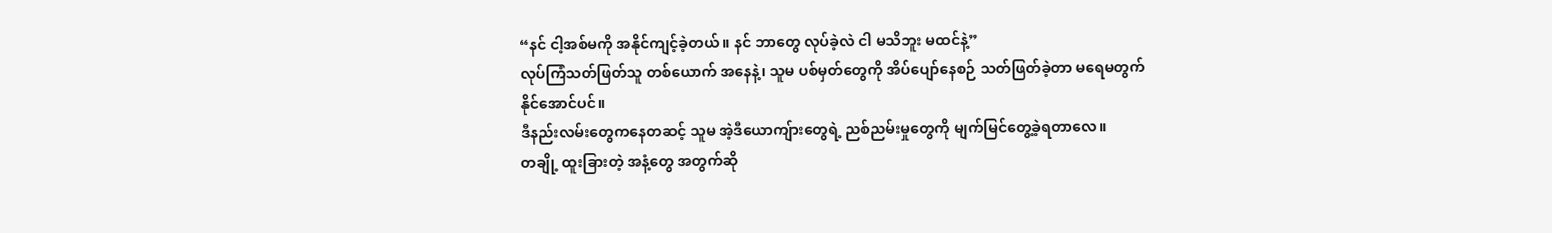“နင် ငါ့အစ်မကို အနိုင်ကျင့်ခဲ့တယ်။ နင် ဘာတွေ လုပ်ခဲ့လဲ ငါ မသိဘူး မထင်နဲ့”
လုပ်ကြံသတ်ဖြတ်သူ တစ်ယောက် အနေနဲ့၊ သူမ ပစ်မှတ်တွေကို အိပ်ပျော်နေစဉ် သတ်ဖြတ်ခဲ့တာ မရေမတွက်နိုင်အောင်ပင်။
ဒီနည်းလမ်းတွေကနေတဆင့် သူမ အဲ့ဒီယောကျ်ားတွေရဲ့ ညစ်ညမ်းမှုတွေကို မျက်မြင်တွေ့ခဲ့ရတာလေ။
တချို့ ထူးခြားတဲ့ အနံ့တွေ အတွက်ဆို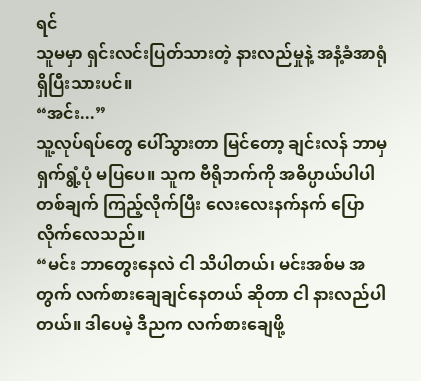ရင်
သူမမှာ ရှင်းလင်းပြတ်သားတဲ့ နားလည်မှုနဲ့ အနံ့ခံအာရုံ ရှိပြီးသားပင်။
“အင်း...”
သူ့လုပ်ရပ်တွေ ပေါ်သွားတာ မြင်တော့ ချင်းလန် ဘာမှ ရှက်ရွံ့ပုံ မပြပေ။ သူက ဗီရိုဘက်ကို အဓိပ္ပာယ်ပါပါ တစ်ချက် ကြည့်လိုက်ပြီး လေးလေးနက်နက် ပြောလိုက်လေသည်။
“မင်း ဘာတွေးနေလဲ ငါ သိပါတယ်၊ မင်းအစ်မ အတွက် လက်စားချေချင်နေတယ် ဆိုတာ ငါ နားလည်ပါတယ်။ ဒါပေမဲ့ ဒီညက လက်စားချေဖို့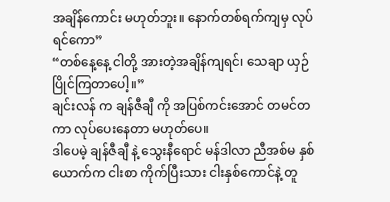အချိန်ကောင်း မဟုတ်ဘူး။ နောက်တစ်ရက်ကျမှ လုပ်ရင်ကော”
“တစ်နေ့နေ့ ငါတို့ အားတဲ့အချိန်ကျရင်၊ သေချာ ယှဉ်ပြိုင်ကြတာပေါ့။”
ချင်းလန် က ချန်ဇီချီ ကို အပြစ်ကင်းအောင် တမင်တကာ လုပ်ပေးနေတာ မဟုတ်ပေ။
ဒါပေမဲ့ ချန်ဇီချီ နဲ့ သွေးနီရောင် မန်ဒါလာ ညီအစ်မ နှစ်ယောက်က ငါးစာ ကိုက်ပြီးသား ငါးနှစ်ကောင်နဲ့ တူ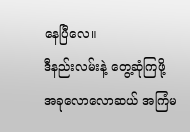နေပြီလေ။
ဒီနည်းလမ်းနဲ့ တွေ့ဆုံကြဖို့ အခုလောလောဆယ် အကြံမ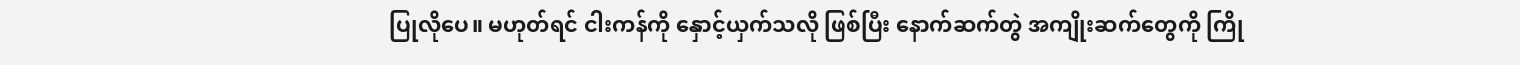ပြုလိုပေ။ မဟုတ်ရင် ငါးကန်ကို နှောင့်ယှက်သလို ဖြစ်ပြီး နောက်ဆက်တွဲ အကျိုးဆက်တွေကို ကြို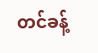တင်ခန့်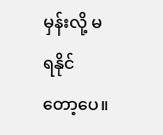မှန်းလို့ မရနိုင်တော့ပေ။